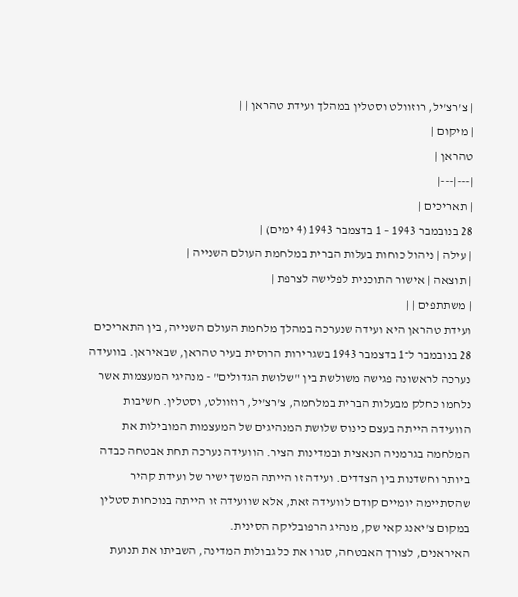| צ'רצ'יל, רוזוולט וסטלין במהלך ועידת טהראן | |
| מיקום |
טהראן |
|---|---|
| תאריכים |
28 בנובמבר 1943 – 1 בדצמבר 1943 (4 ימים) |
| עילה | ניהול כוחות בעלות הברית במלחמת העולם השנייה |
| תוצאה | אישור התוכנית לפלישה לצרפת |
| משתתפים | |
ועידת טהראן היא ועידה שנערכה במהלך מלחמת העולם השנייה, בין התאריכים 28 בנובמבר ל־1 בדצמבר 1943 בשגרירות הרוסית בעיר טהראן, שבאיראן. בוועידה נערכה לראשונה פגישה משולשת בין "שלושת הגדולים" - מנהיגי המעצמות אשר נלחמו כחלק מבעלות הברית במלחמה, צ'רצ'יל, רוזוולט, וסטלין. חשיבות הוועידה הייתה בעצם כינוס שלושת המנהיגים של המעצמות המובילות את המלחמה בגרמניה הנאצית ובמדינות הציר. הוועידה נערכה תחת אבטחה כבדה ביותר וחשדנות בין הצדדים. ועידה זו הייתה המשך ישיר של ועידת קהיר שהסתיימה יומיים קודם לוועידה זאת, אלא שוועידה זו הייתה בנוכחות סטלין במקום צ'יאנג קאי שק, מנהיג הרפובליקה הסינית.
האיראנים, לצורך האבטחה, סגרו את כל גבולות המדינה, השביתו את תנועת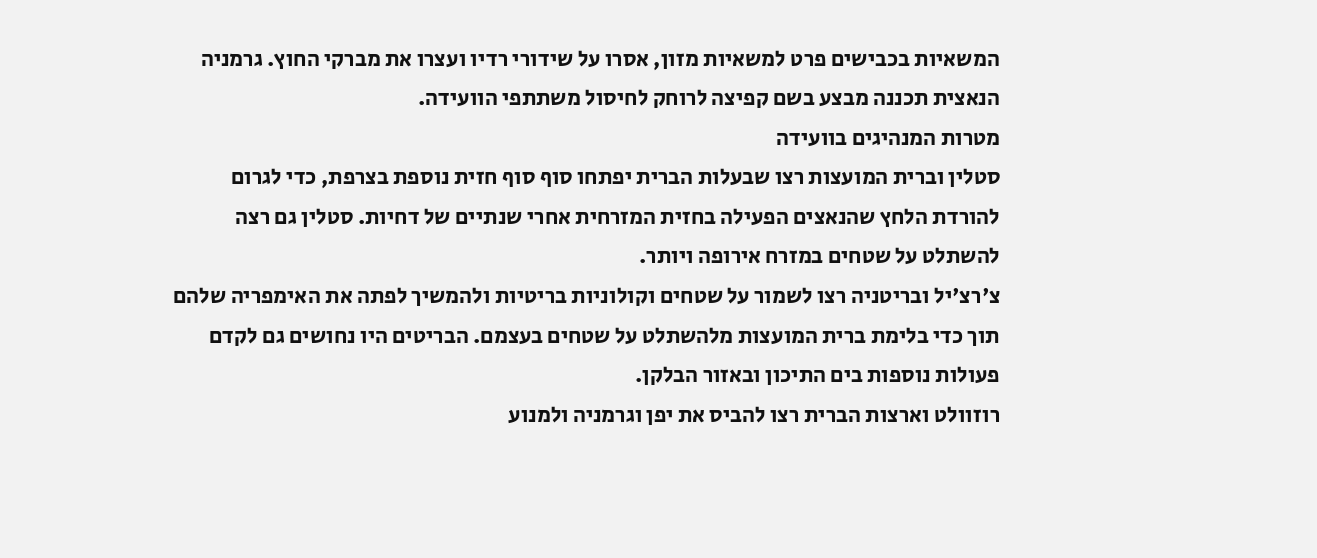המשאיות בכבישים פרט למשאיות מזון, אסרו על שידורי רדיו ועצרו את מברקי החוץ. גרמניה הנאצית תכננה מבצע בשם קפיצה לרוחק לחיסול משתתפי הוועידה.
מטרות המנהיגים בוועידה
סטלין וברית המועצות רצו שבעלות הברית יפתחו סוף סוף חזית נוספת בצרפת, כדי לגרום להורדת הלחץ שהנאצים הפעילה בחזית המזרחית אחרי שנתיים של דחיות. סטלין גם רצה להשתלט על שטחים במזרח אירופה ויותר.
צ'רצ'יל ובריטניה רצו לשמור על שטחים וקולוניות בריטיות ולהמשיך לפתה את האימפריה שלהם תוך כדי בלימת ברית המועצות מלהשתלט על שטחים בעצמם. הבריטים היו נחושים גם לקדם פעולות נוספות בים התיכון ובאזור הבלקן.
רוזוולט וארצות הברית רצו להביס את יפן וגרמניה ולמנוע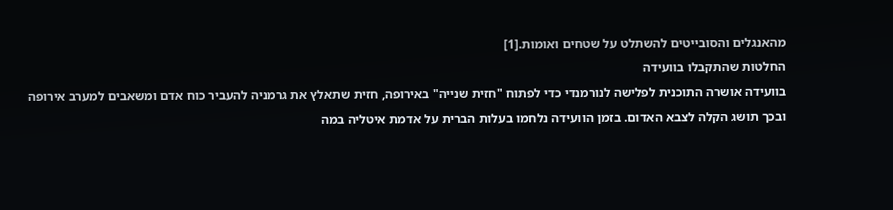מהאנגלים והסובייטים להשתלט על שטחים ואומות.[1]
החלטות שהתקבלו בוועידה
בוועידה אושרה התוכנית לפלישה לנורמנדי כדי לפתוח "חזית שנייה" באירופה, חזית שתאלץ את גרמניה להעביר כוח אדם ומשאבים למערב אירופה ובכך תושג הקלה לצבא האדום. בזמן הוועידה נלחמו בעלות הברית על אדמת איטליה במה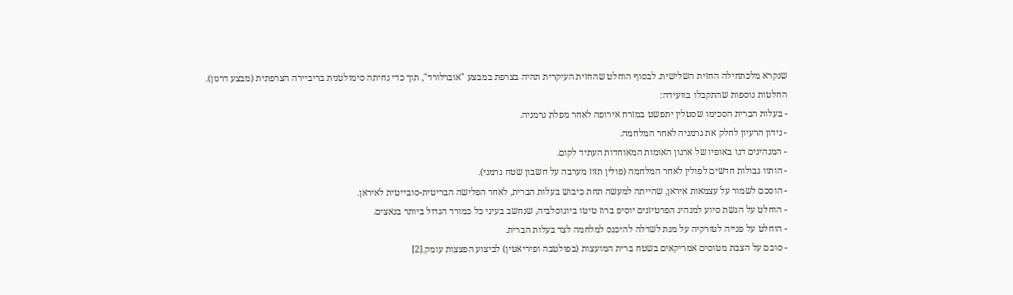שנקרא מלכתחילה החזית השלישית. לבסוף הוחלט שהחזית העיקרית תהיה בצרפת במבצע "אוברלורד", תוך כדי נחיתה סימולטנית בריביירה הצרפתית (מבצע דרגון).
החלטות נוספות שהתקבלו בוועידה:
- בעלות הברית הסכימו שסטלין יתפשט במזרח אירופה לאחר מפלת גרמניה.
- נידון הרעיון לחלק את גרמניה לאחר המלחמה.
- המנהיגים דנו באופיו של ארגון האומות המאוחדות העתיד לקום.
- הותוו גבולות חדשים לפולין לאחר המלחמה (פולין תזוז מערבה על חשבון שטח גרמני).
- הוסכם לשמור על עצמאות איראן, שהייתה למעשה תחת כיבוש בעלות הברית, לאחר הפלישה הבריטית-סובייטית לאיראן.
- הוחלט על הגשת סיוע למנהיג הפרטיזנים יוסיפ ברוז טיטו ביוגוסלביה, שנחשב בעיני כל כמורד הגדול ביותר בנאצים.
- הוחלט על פנייה לטורקיה על מנת לשדלה להיכנס למלחמה לצד בעלות הברית.
- סוכם על הצבת מטוסים אמריקאים בשטח ברית המועצות (בפולטבה ופיריאטין) לביצוע הפצצות עומק.[2]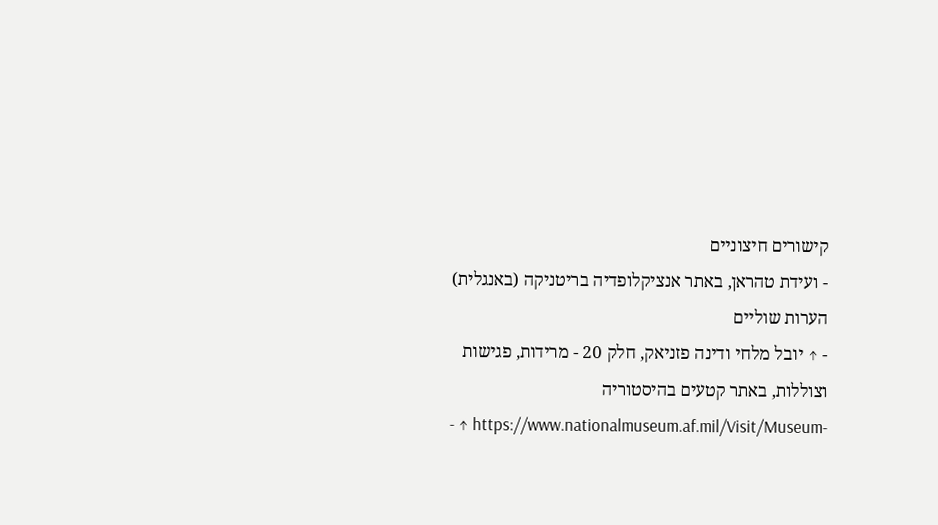קישורים חיצוניים
- ועידת טהראן, באתר אנציקלופדיה בריטניקה (באנגלית)
הערות שוליים
- ↑ יובל מלחי ודינה פזניאק, חלק 20 - מרידות, פגישות וצוללות, באתר קטעים בהיסטוריה
- ↑ https://www.nationalmuseum.af.mil/Visit/Museum-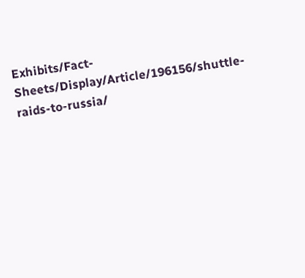Exhibits/Fact-Sheets/Display/Article/196156/shuttle-raids-to-russia/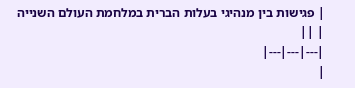| פגישות בין מנהיגי בעלות הברית במלחמת העולם השנייה | ||
|---|---|---|
|